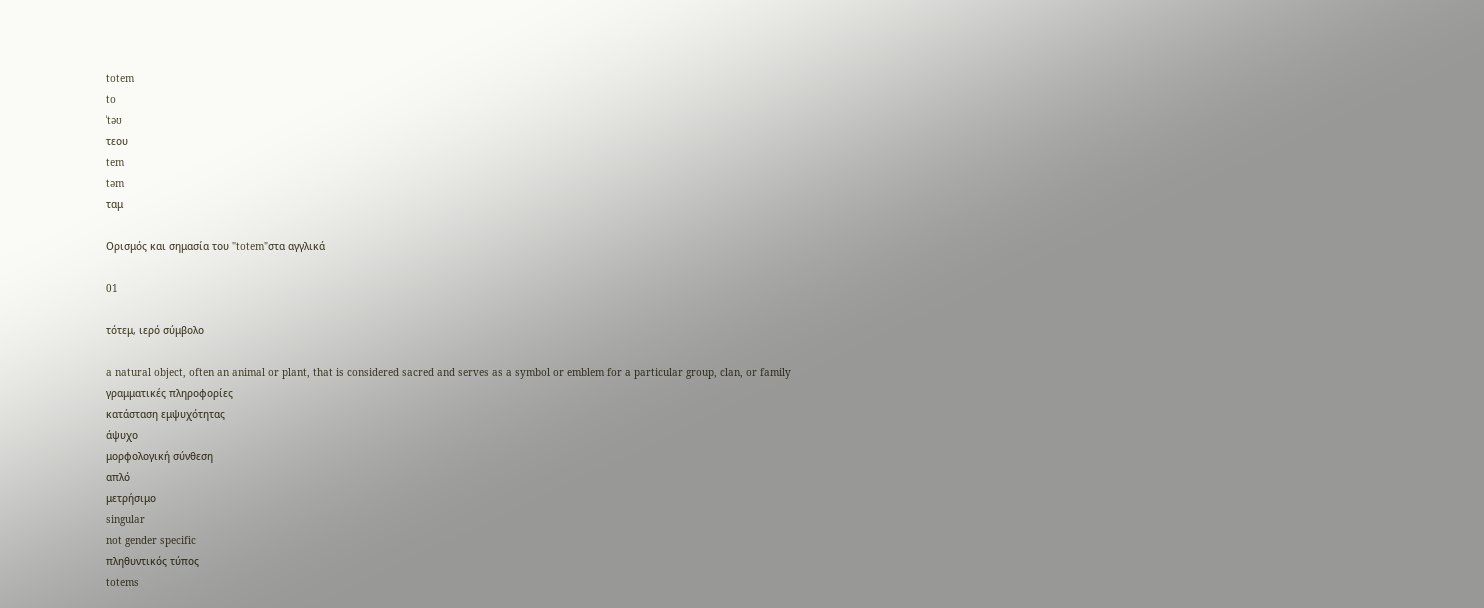totem
to
ˈtəʊ
τεου
tem
təm
ταμ

Ορισμός και σημασία του "totem"στα αγγλικά

01

τότεμ, ιερό σύμβολο

a natural object, often an animal or plant, that is considered sacred and serves as a symbol or emblem for a particular group, clan, or family
γραμματικές πληροφορίες
κατάσταση εμψυχότητας
άψυχο
μορφολογική σύνθεση
απλό
μετρήσιμο
singular
not gender specific
πληθυντικός τύπος
totems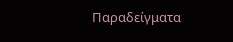Παραδείγματα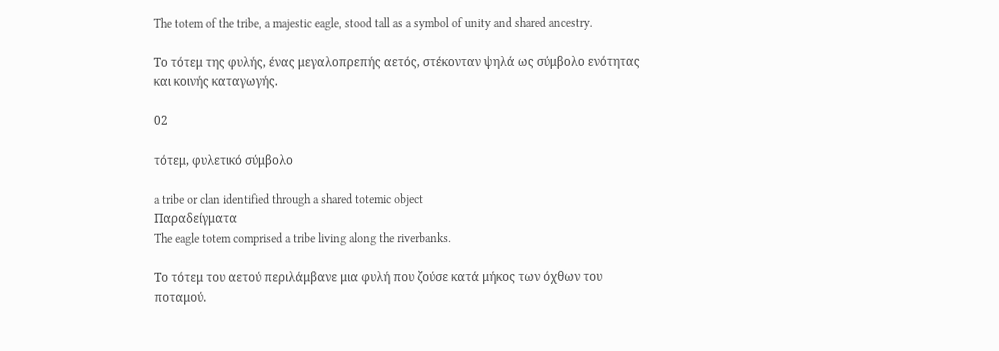The totem of the tribe, a majestic eagle, stood tall as a symbol of unity and shared ancestry.

Το τότεμ της φυλής, ένας μεγαλοπρεπής αετός, στέκονταν ψηλά ως σύμβολο ενότητας και κοινής καταγωγής.

02

τότεμ, φυλετικό σύμβολο

a tribe or clan identified through a shared totemic object
Παραδείγματα
The eagle totem comprised a tribe living along the riverbanks.

Το τότεμ του αετού περιλάμβανε μια φυλή που ζούσε κατά μήκος των όχθων του ποταμού.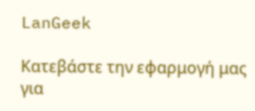LanGeek

Κατεβάστε την εφαρμογή μας για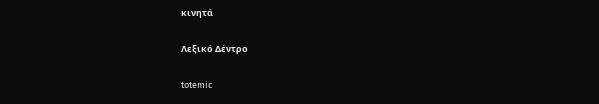κινητά

Λεξικό Δέντρο

totemic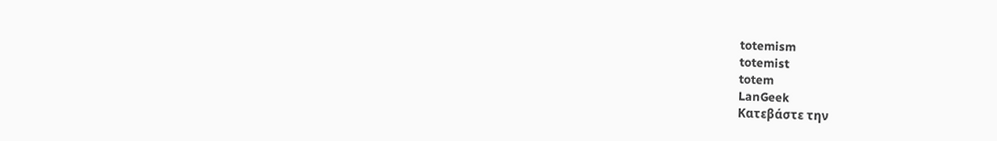totemism
totemist
totem
LanGeek
Κατεβάστε την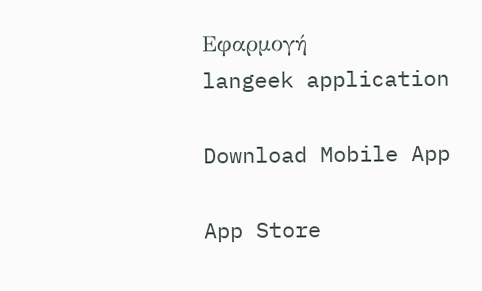Εφαρμογή
langeek application

Download Mobile App

App Store